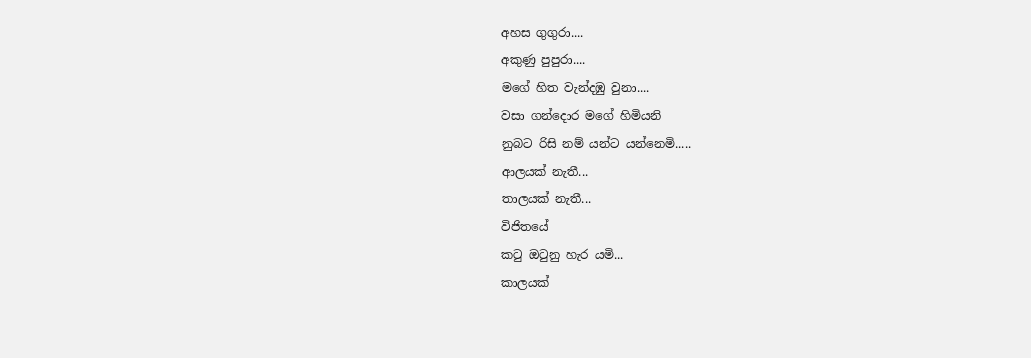අහස ගුගුරා....
අකුණු පුපුරා....
මගේ හිත වැන්දඹු වුනා....
වසා ගන්දොර මගේ හිමියනි
නුබට රිසි නම් යන්ට යන්නෙමි.....
ආලයක් නැතී...
තාලයක් නැතී...
විජිතයේ
කටු ඔටුනු හැර යමි...
කාලයක්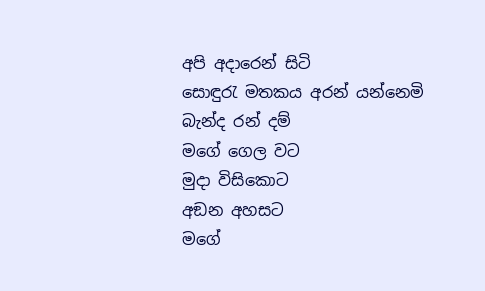අපි අදාරෙන් සිටි
සොඳුරැ මතකය අරන් යන්නෙමි
බැන්ද රන් දම්
මගේ ගෙල වට
මුදා විසිකොට
අඞන අහසට
මගේ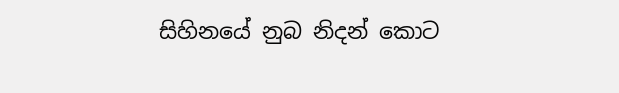සිහිනයේ නුබ නිදන් කොට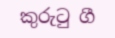කුරුටු ගී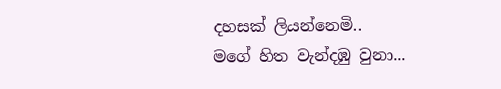දහසක් ලියන්නෙමි..
මගේ හිත වැන්දඹු වුනා...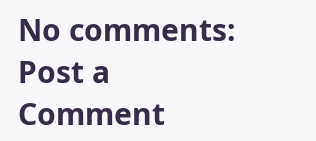No comments:
Post a Comment